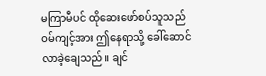မကြာမီပင် ထိုဆေးဖော်စပ်သူသည် ဝမ်ကျင့်အား ဤနေရာသို့ ခေါ်ဆောင်လာခဲ့ချေသည်။ ချင်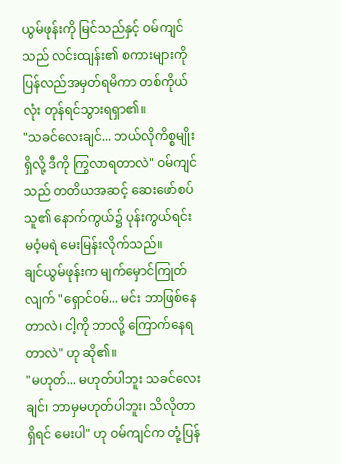ယွမ်ဖုန်းကို မြင်သည်နှင့် ဝမ်ကျင်သည် လင်းထျန်း၏ စကားများကို ပြန်လည်အမှတ်ရမိကာ တစ်ကိုယ်လုံး တုန်ရင်သွားရရှာ၏။
"သခင်လေးချင်... ဘယ်လိုကိစ္စမျိုးရှိလို့ ဒီကို ကြွလာရတာလဲ" ဝမ်ကျင်သည် တတိယအဆင့် ဆေးဖော်စပ်သူ၏ နောက်ကွယ်၌ ပုန်းကွယ်ရင်း မဝံ့မရဲ မေးမြန်းလိုက်သည်။
ချင်ယွမ်ဖုန်းက မျက်မှောင်ကြုတ်လျက် "ရှောင်ဝမ်... မင်း ဘာဖြစ်နေတာလဲ၊ ငါ့ကို ဘာလို့ ကြောက်နေရတာလဲ" ဟု ဆို၏။
"မဟုတ်... မဟုတ်ပါဘူး သခင်လေးချင်၊ ဘာမှမဟုတ်ပါဘူး၊ သိလိုတာရှိရင် မေးပါ" ဟု ဝမ်ကျင်က တုံ့ပြန်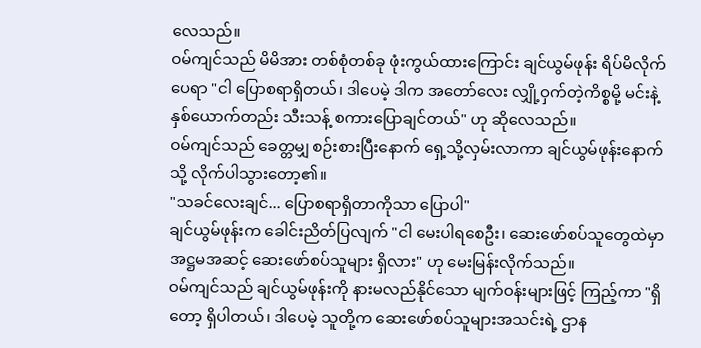လေသည်။
ဝမ်ကျင်သည် မိမိအား တစ်စုံတစ်ခု ဖုံးကွယ်ထားကြောင်း ချင်ယွမ်ဖုန်း ရိပ်မိလိုက်ပေရာ "ငါ ပြောစရာရှိတယ်၊ ဒါပေမဲ့ ဒါက အတော်လေး လျှို့ဝှက်တဲ့ကိစ္စမို့ မင်းနဲ့ နှစ်ယောက်တည်း သီးသန့် စကားပြောချင်တယ်" ဟု ဆိုလေသည်။
ဝမ်ကျင်သည် ခေတ္တမျှ စဉ်းစားပြီးနောက် ရှေ့သို့လှမ်းလာကာ ချင်ယွမ်ဖုန်းနောက်သို့ လိုက်ပါသွားတော့၏။
"သခင်လေးချင်... ပြောစရာရှိတာကိုသာ ပြောပါ"
ချင်ယွမ်ဖုန်းက ခေါင်းညိတ်ပြလျက် "ငါ မေးပါရစေဦး၊ ဆေးဖော်စပ်သူတွေထဲမှာ အဋ္ဌမအဆင့် ဆေးဖော်စပ်သူများ ရှိလား" ဟု မေးမြန်းလိုက်သည်။
ဝမ်ကျင်သည် ချင်ယွမ်ဖုန်းကို နားမလည်နိုင်သော မျက်ဝန်းများဖြင့် ကြည့်ကာ "ရှိတော့ ရှိပါတယ်၊ ဒါပေမဲ့ သူတို့က ဆေးဖော်စပ်သူများအသင်းရဲ့ ဌာန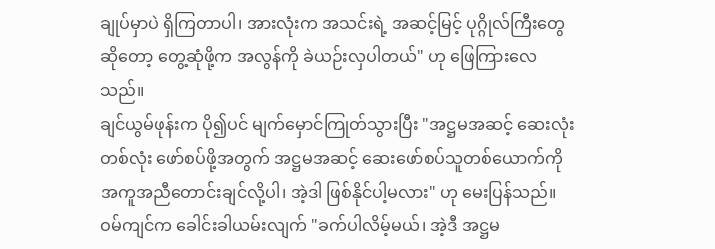ချုပ်မှာပဲ ရှိကြတာပါ၊ အားလုံးက အသင်းရဲ့ အဆင့်မြင့် ပုဂ္ဂိုလ်ကြီးတွေဆိုတော့ တွေ့ဆုံဖို့က အလွန်ကို ခဲယဉ်းလှပါတယ်" ဟု ဖြေကြားလေသည်။
ချင်ယွမ်ဖုန်းက ပို၍ပင် မျက်မှောင်ကြုတ်သွားပြီး "အဋ္ဌမအဆင့် ဆေးလုံးတစ်လုံး ဖော်စပ်ဖို့အတွက် အဋ္ဌမအဆင့် ဆေးဖော်စပ်သူတစ်ယောက်ကို အကူအညီတောင်းချင်လို့ပါ၊ အဲ့ဒါ ဖြစ်နိုင်ပါ့မလား" ဟု မေးပြန်သည်။
ဝမ်ကျင်က ခေါင်းခါယမ်းလျက် "ခက်ပါလိမ့်မယ်၊ အဲ့ဒီ အဋ္ဌမ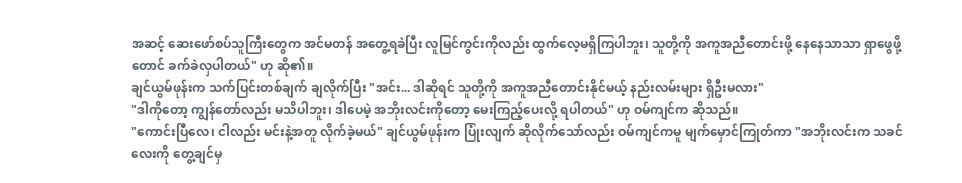အဆင့် ဆေးဖော်စပ်သူကြီးတွေက အင်မတန် အတွေ့ရခဲပြီး လူမြင်ကွင်းကိုလည်း ထွက်လေ့မရှိကြပါဘူး၊ သူတို့ကို အကူအညီတောင်းဖို့ နေနေသာသာ ရှာဖွေဖို့တောင် ခက်ခဲလှပါတယ်" ဟု ဆို၏။
ချင်ယွမ်ဖုန်းက သက်ပြင်းတစ်ချက် ချလိုက်ပြီး "အင်း... ဒါဆိုရင် သူတို့ကို အကူအညီတောင်းနိုင်မယ့် နည်းလမ်းများ ရှိဦးမလား"
"ဒါကိုတော့ ကျွန်တော်လည်း မသိပါဘူး၊ ဒါပေမဲ့ အဘိုးလင်းကိုတော့ မေးကြည့်ပေးလို့ ရပါတယ်" ဟု ဝမ်ကျင်က ဆိုသည်။
"ကောင်းပြီလေ၊ ငါလည်း မင်းနဲ့အတူ လိုက်ခဲ့မယ်" ချင်ယွမ်ဖုန်းက ပြုံးလျက် ဆိုလိုက်သော်လည်း ဝမ်ကျင်ကမူ မျက်မှောင်ကြုတ်ကာ "အဘိုးလင်းက သခင်လေးကို တွေ့ချင်မှ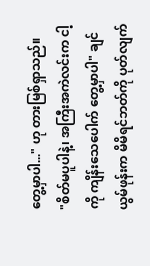တွေ့မှာပါ..." ဟု တားမြစ်ရှာသည်။
"စိတ်မပူပါနဲ့၊ အကြီးအကဲလင်းက ငါ့ကို ကျိန်းသေပေါက် တွေ့မှာပါ" ချင်ယွမ်ဖုန်းက မိမိရင်ဘတ်ကို ပုတ်လျက်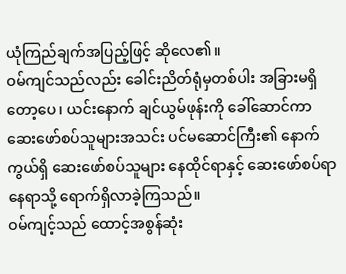ယုံကြည်ချက်အပြည့်ဖြင့် ဆိုလေ၏။
ဝမ်ကျင်သည်လည်း ခေါင်းညိတ်ရုံမှတစ်ပါး အခြားမရှိတော့ပေ၊ ယင်းနောက် ချင်ယွမ်ဖုန်းကို ခေါ်ဆောင်ကာ ဆေးဖော်စပ်သူများအသင်း ပင်မဆောင်ကြီး၏ နောက်ကွယ်ရှိ ဆေးဖော်စပ်သူများ နေထိုင်ရာနှင့် ဆေးဖော်စပ်ရာ နေရာသို့ ရောက်ရှိလာခဲ့ကြသည်။
ဝမ်ကျင့်သည် ထောင့်အစွန်ဆုံး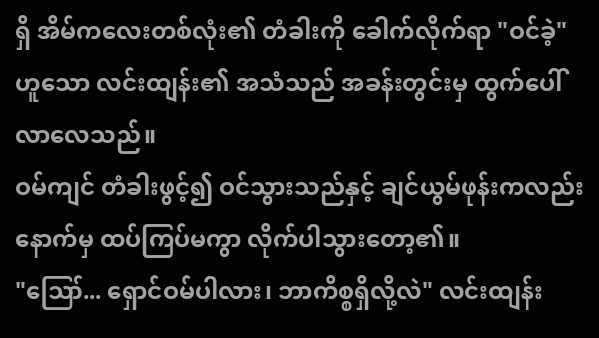ရှိ အိမ်ကလေးတစ်လုံး၏ တံခါးကို ခေါက်လိုက်ရာ "ဝင်ခဲ့" ဟူသော လင်းထျန်း၏ အသံသည် အခန်းတွင်းမှ ထွက်ပေါ်လာလေသည်။
ဝမ်ကျင် တံခါးဖွင့်၍ ဝင်သွားသည်နှင့် ချင်ယွမ်ဖုန်းကလည်း နောက်မှ ထပ်ကြပ်မကွာ လိုက်ပါသွားတော့၏။
"ဪ... ရှောင်ဝမ်ပါလား၊ ဘာကိစ္စရှိလို့လဲ" လင်းထျန်း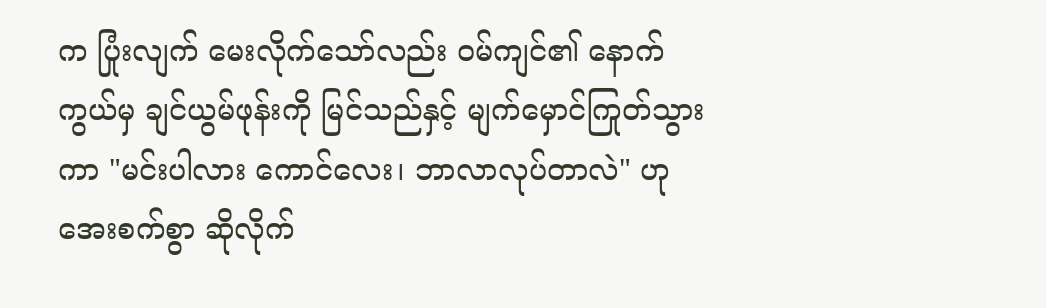က ပြုံးလျက် မေးလိုက်သော်လည်း ဝမ်ကျင်၏ နောက်ကွယ်မှ ချင်ယွမ်ဖုန်းကို မြင်သည်နှင့် မျက်မှောင်ကြုတ်သွားကာ "မင်းပါလား ကောင်လေး၊ ဘာလာလုပ်တာလဲ" ဟု အေးစက်စွာ ဆိုလိုက်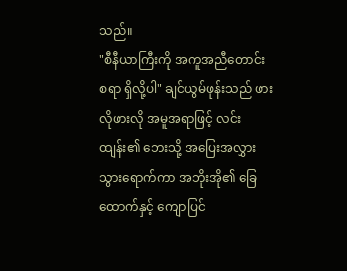သည်။
"စီနီယာကြီးကို အကူအညီတောင်းစရာ ရှိလို့ပါ" ချင်ယွမ်ဖုန်းသည် ဖားလိုဖားလို အမူအရာဖြင့် လင်းထျန်း၏ ဘေးသို့ အပြေးအလွှား သွားရောက်ကာ အဘိုးအို၏ ခြေထောက်နှင့် ကျောပြင်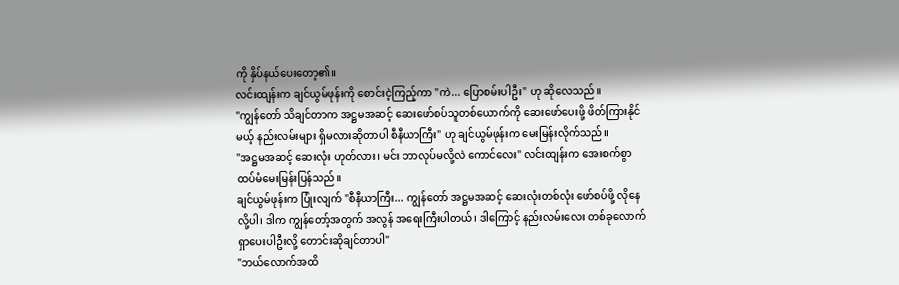ကို နှိပ်နယ်ပေးတော့၏။
လင်းထျန်းက ချင်ယွမ်ဖုန်းကို စောင်းငဲ့ကြည့်ကာ "ကဲ... ပြောစမ်းပါဦး" ဟု ဆိုလေသည်။
"ကျွန်တော် သိချင်တာက အဋ္ဌမအဆင့် ဆေးဖော်စပ်သူတစ်ယောက်ကို ဆေးဖော်ပေးဖို့ ဖိတ်ကြားနိုင်မယ့် နည်းလမ်းများ ရှိမလားဆိုတာပါ စီနီယာကြီး" ဟု ချင်ယွမ်ဖုန်းက မေးမြန်းလိုက်သည်။
"အဋ္ဌမအဆင့် ဆေးလုံး ဟုတ်လား၊ မင်း ဘာလုပ်မလို့လဲ ကောင်လေး" လင်းထျန်းက အေးစက်စွာ ထပ်မံမေးမြန်းပြန်သည်။
ချင်ယွမ်ဖုန်းက ပြုံးလျက် "စီနီယာကြီး... ကျွန်တော် အဋ္ဌမအဆင့် ဆေးလုံးတစ်လုံး ဖော်စပ်ဖို့ လိုနေလို့ပါ၊ ဒါက ကျွန်တော့်အတွက် အလွန် အရေးကြီးပါတယ်၊ ဒါကြောင့် နည်းလမ်းလေး တစ်ခုလောက် ရှာပေးပါဦးလို့ တောင်းဆိုချင်တာပါ"
"ဘယ်လောက်အထိ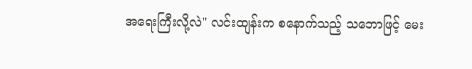အရေးကြီးလို့လဲ" လင်းထျန်းက စနောက်သည့် သဘောဖြင့် မေး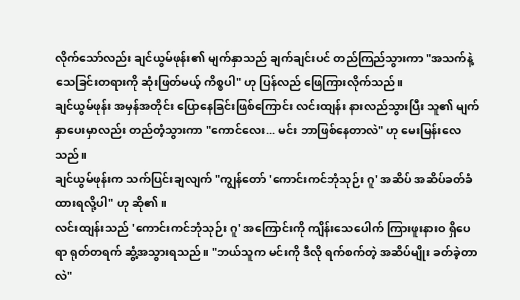လိုက်သော်လည်း ချင်ယွမ်ဖုန်း၏ မျက်နှာသည် ချက်ချင်းပင် တည်ကြည်သွားကာ "အသက်နဲ့ သေခြင်းတရားကို ဆုံးဖြတ်မယ့် ကိစ္စပါ" ဟု ပြန်လည် ဖြေကြားလိုက်သည်။
ချင်ယွမ်ဖုန်း အမှန်အတိုင်း ပြောနေခြင်းဖြစ်ကြောင်း လင်းထျန်း နားလည်သွားပြီး သူ၏ မျက်နှာပေးမှာလည်း တည်တံ့သွားကာ "ကောင်လေး... မင်း ဘာဖြစ်နေတာလဲ" ဟု မေးမြန်းလေသည်။
ချင်ယွမ်ဖုန်းက သက်ပြင်းချလျက် "ကျွန်တော် 'ကောင်းကင်ဘုံသုဉ်း ဂူ' အဆိပ် အဆိပ်ခတ်ခံထားရလို့ပါ" ဟု ဆို၏။
လင်းထျန်းသည် 'ကောင်းကင်ဘုံသုဉ်း ဂူ' အကြောင်းကို ကျိန်းသေပေါက် ကြားဖူးနားဝ ရှိပေရာ ရုတ်တရက် ဆွံ့အသွားရသည်။ "ဘယ်သူက မင်းကို ဒီလို ရက်စက်တဲ့ အဆိပ်မျိုး ခတ်ခဲ့တာလဲ"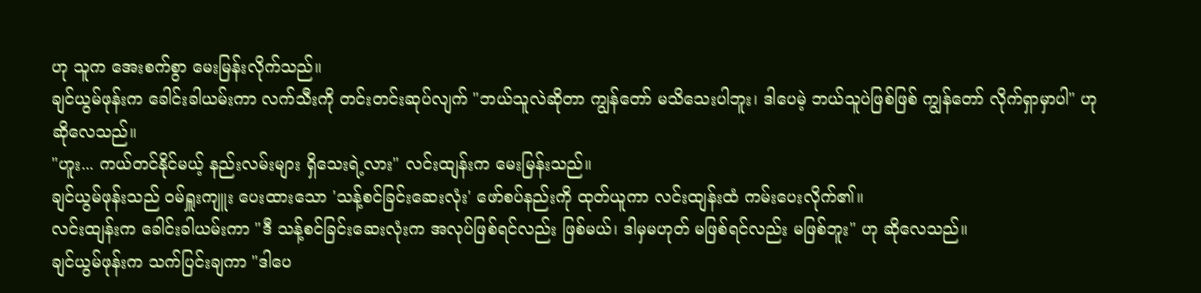ဟု သူက အေးစက်စွာ မေးမြန်းလိုက်သည်။
ချင်ယွမ်ဖုန်းက ခေါင်းခါယမ်းကာ လက်သီးကို တင်းတင်းဆုပ်လျက် "ဘယ်သူလဲဆိုတာ ကျွန်တော် မသိသေးပါဘူး၊ ဒါပေမဲ့ ဘယ်သူပဲဖြစ်ဖြစ် ကျွန်တော် လိုက်ရှာမှာပါ" ဟု ဆိုလေသည်။
"ဟူး... ကယ်တင်နိုင်မယ့် နည်းလမ်းများ ရှိသေးရဲ့လား" လင်းထျန်းက မေးမြန်းသည်။
ချင်ယွမ်ဖုန်းသည် ဝမ်ရှူးကျူး ပေးထားသော 'သန့်စင်ခြင်းဆေးလုံး' ဖော်စပ်နည်းကို ထုတ်ယူကာ လင်းထျန်းထံ ကမ်းပေးလိုက်၏။
လင်းထျန်းက ခေါင်းခါယမ်းကာ "ဒီ သန့်စင်ခြင်းဆေးလုံးက အလုပ်ဖြစ်ရင်လည်း ဖြစ်မယ်၊ ဒါမှမဟုတ် မဖြစ်ရင်လည်း မဖြစ်ဘူး" ဟု ဆိုလေသည်။
ချင်ယွမ်ဖုန်းက သက်ပြင်းချကာ "ဒါပေ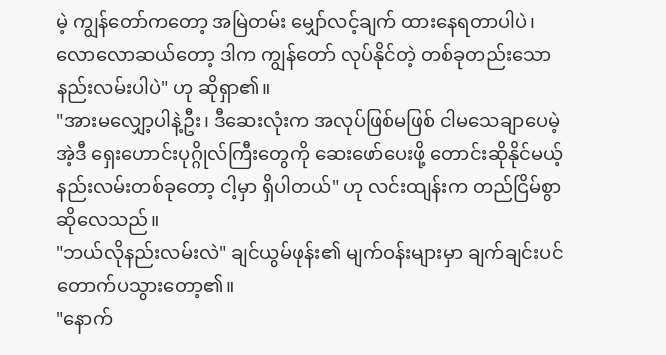မဲ့ ကျွန်တော်ကတော့ အမြဲတမ်း မျှော်လင့်ချက် ထားနေရတာပါပဲ၊ လောလောဆယ်တော့ ဒါက ကျွန်တော် လုပ်နိုင်တဲ့ တစ်ခုတည်းသော နည်းလမ်းပါပဲ" ဟု ဆိုရှာ၏။
"အားမလျှော့ပါနဲ့ဦး၊ ဒီဆေးလုံးက အလုပ်ဖြစ်မဖြစ် ငါမသေချာပေမဲ့ အဲ့ဒီ ရှေးဟောင်းပုဂ္ဂိုလ်ကြီးတွေကို ဆေးဖော်ပေးဖို့ တောင်းဆိုနိုင်မယ့် နည်းလမ်းတစ်ခုတော့ ငါ့မှာ ရှိပါတယ်" ဟု လင်းထျန်းက တည်ငြိမ်စွာ ဆိုလေသည်။
"ဘယ်လိုနည်းလမ်းလဲ" ချင်ယွမ်ဖုန်း၏ မျက်ဝန်းများမှာ ချက်ချင်းပင် တောက်ပသွားတော့၏။
"နောက်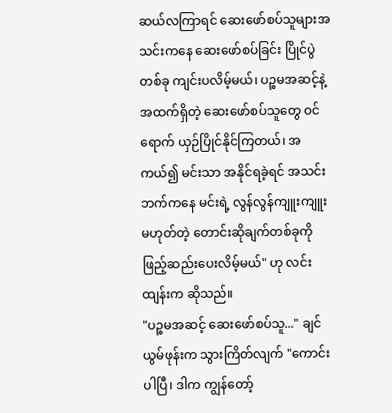ဆယ်လကြာရင် ဆေးဖော်စပ်သူများအသင်းကနေ ဆေးဖော်စပ်ခြင်း ပြိုင်ပွဲတစ်ခု ကျင်းပလိမ့်မယ်၊ ပဉ္စမအဆင့်နဲ့ အထက်ရှိတဲ့ ဆေးဖော်စပ်သူတွေ ဝင်ရောက် ယှဉ်ပြိုင်နိုင်ကြတယ်၊ အကယ်၍ မင်းသာ အနိုင်ရခဲ့ရင် အသင်းဘက်ကနေ မင်းရဲ့ လွန်လွန်ကျူးကျူး မဟုတ်တဲ့ တောင်းဆိုချက်တစ်ခုကို ဖြည့်ဆည်းပေးလိမ့်မယ်" ဟု လင်းထျန်းက ဆိုသည်။
"ပဉ္စမအဆင့် ဆေးဖော်စပ်သူ..." ချင်ယွမ်ဖုန်းက သွားကြိတ်လျက် "ကောင်းပါပြီ၊ ဒါက ကျွန်တော့်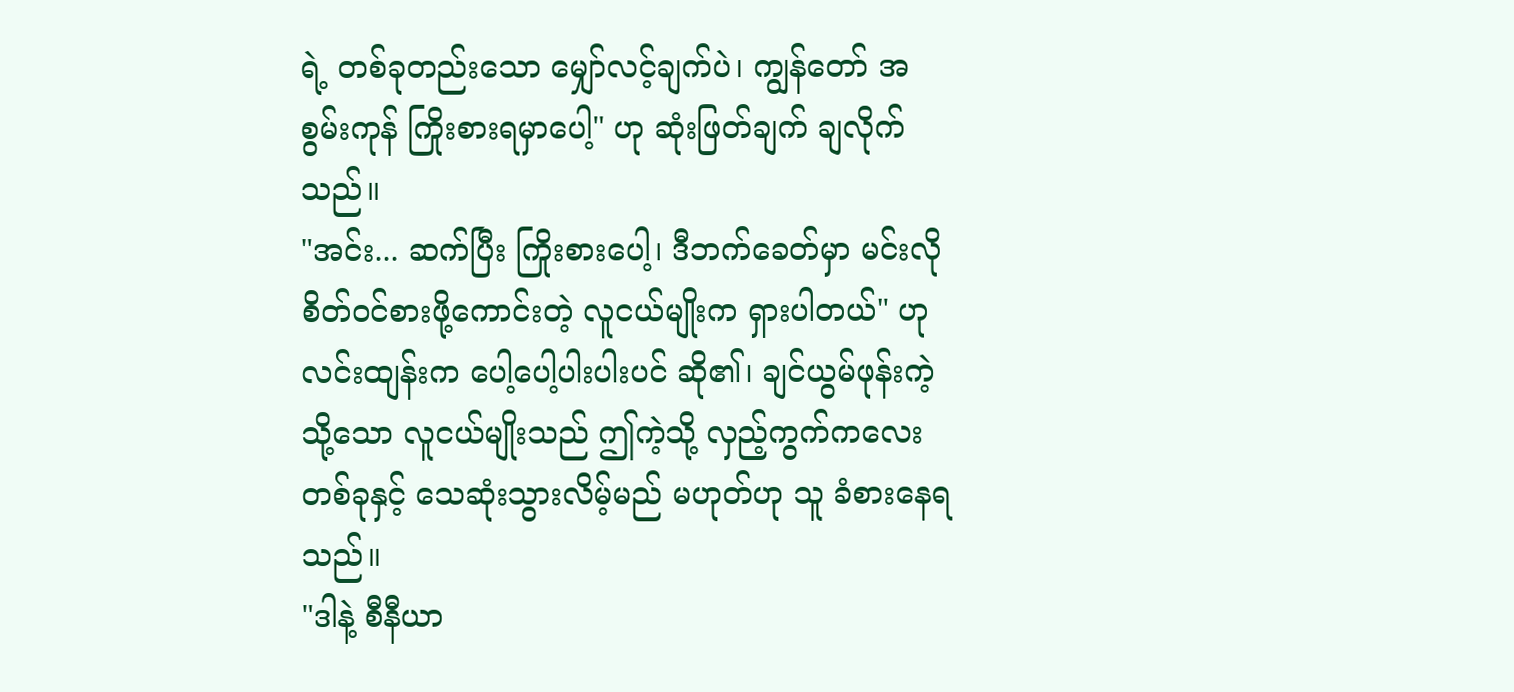ရဲ့ တစ်ခုတည်းသော မျှော်လင့်ချက်ပဲ၊ ကျွန်တော် အစွမ်းကုန် ကြိုးစားရမှာပေါ့" ဟု ဆုံးဖြတ်ချက် ချလိုက်သည်။
"အင်း... ဆက်ပြီး ကြိုးစားပေါ့၊ ဒီဘက်ခေတ်မှာ မင်းလို စိတ်ဝင်စားဖို့ကောင်းတဲ့ လူငယ်မျိုးက ရှားပါတယ်" ဟု လင်းထျန်းက ပေါ့ပေါ့ပါးပါးပင် ဆို၏၊ ချင်ယွမ်ဖုန်းကဲ့သို့သော လူငယ်မျိုးသည် ဤကဲ့သို့ လှည့်ကွက်ကလေးတစ်ခုနှင့် သေဆုံးသွားလိမ့်မည် မဟုတ်ဟု သူ ခံစားနေရသည်။
"ဒါနဲ့ စီနီယာ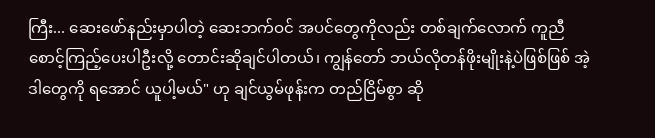ကြီး... ဆေးဖော်နည်းမှာပါတဲ့ ဆေးဘက်ဝင် အပင်တွေကိုလည်း တစ်ချက်လောက် ကူညီစောင့်ကြည့်ပေးပါဦးလို့ တောင်းဆိုချင်ပါတယ်၊ ကျွန်တော် ဘယ်လိုတန်ဖိုးမျိုးနဲ့ပဲဖြစ်ဖြစ် အဲ့ဒါတွေကို ရအောင် ယူပါ့မယ်" ဟု ချင်ယွမ်ဖုန်းက တည်ငြိမ်စွာ ဆို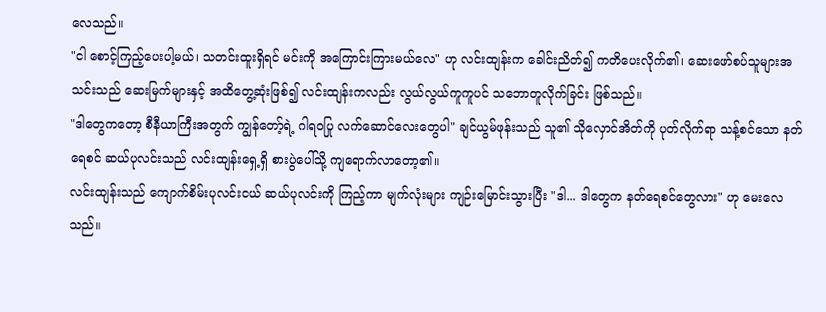လေသည်။
"ငါ စောင့်ကြည့်ပေးပါ့မယ်၊ သတင်းထူးရှိရင် မင်းကို အကြောင်းကြားမယ်လေ" ဟု လင်းထျန်းက ခေါင်းညိတ်၍ ကတိပေးလိုက်၏၊ ဆေးဖော်စပ်သူများအသင်းသည် ဆေးမြက်များနှင့် အထိတွေ့ဆုံးဖြစ်၍ လင်းထျန်းကလည်း လွယ်လွယ်ကူကူပင် သဘောတူလိုက်ခြင်း ဖြစ်သည်။
"ဒါတွေကတော့ စီနီယာကြီးအတွက် ကျွန်တော့်ရဲ့ ဂါရဝပြု လက်ဆောင်လေးတွေပါ" ချင်ယွမ်ဖုန်းသည် သူ၏ သိုလှောင်အိတ်ကို ပုတ်လိုက်ရာ သန့်စင်သော နတ်ရေစင် ဆယ်ပုလင်းသည် လင်းထျန်းရှေ့ရှိ စားပွဲပေါ်သို့ ကျရောက်လာတော့၏။
လင်းထျန်းသည် ကျောက်စိမ်းပုလင်းငယ် ဆယ်ပုလင်းကို ကြည့်ကာ မျက်လုံးများ ကျဉ်းမြောင်းသွားပြီး "ဒါ... ဒါတွေက နတ်ရေစင်တွေလား" ဟု မေးလေသည်။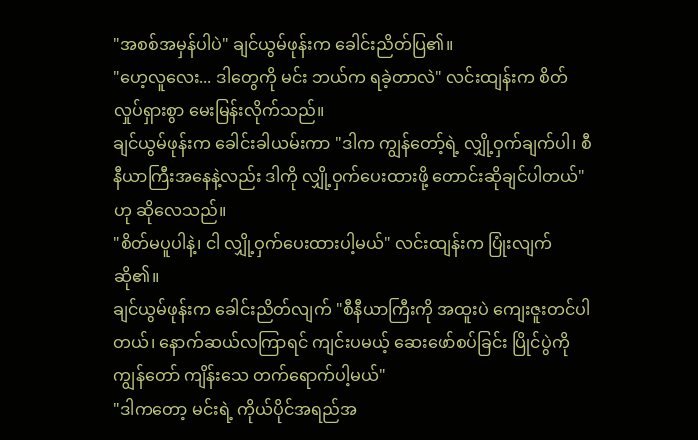"အစစ်အမှန်ပါပဲ" ချင်ယွမ်ဖုန်းက ခေါင်းညိတ်ပြ၏။
"ဟေ့လူလေး... ဒါတွေကို မင်း ဘယ်က ရခဲ့တာလဲ" လင်းထျန်းက စိတ်လှုပ်ရှားစွာ မေးမြန်းလိုက်သည်။
ချင်ယွမ်ဖုန်းက ခေါင်းခါယမ်းကာ "ဒါက ကျွန်တော့်ရဲ့ လျှို့ဝှက်ချက်ပါ၊ စီနီယာကြီးအနေနဲ့လည်း ဒါကို လျှို့ဝှက်ပေးထားဖို့ တောင်းဆိုချင်ပါတယ်" ဟု ဆိုလေသည်။
"စိတ်မပူပါနဲ့၊ ငါ လျှို့ဝှက်ပေးထားပါ့မယ်" လင်းထျန်းက ပြုံးလျက် ဆို၏။
ချင်ယွမ်ဖုန်းက ခေါင်းညိတ်လျက် "စီနီယာကြီးကို အထူးပဲ ကျေးဇူးတင်ပါတယ်၊ နောက်ဆယ်လကြာရင် ကျင်းပမယ့် ဆေးဖော်စပ်ခြင်း ပြိုင်ပွဲကို ကျွန်တော် ကျိန်းသေ တက်ရောက်ပါ့မယ်"
"ဒါကတော့ မင်းရဲ့ ကိုယ်ပိုင်အရည်အ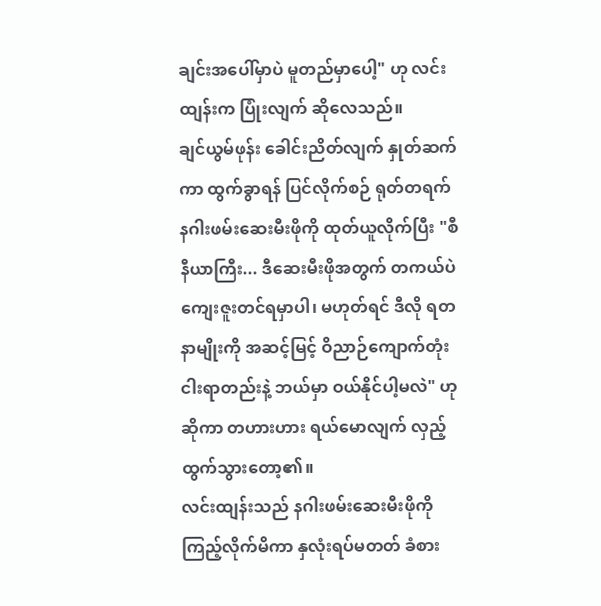ချင်းအပေါ်မှာပဲ မူတည်မှာပေါ့" ဟု လင်းထျန်းက ပြုံးလျက် ဆိုလေသည်။
ချင်ယွမ်ဖုန်း ခေါင်းညိတ်လျက် နှုတ်ဆက်ကာ ထွက်ခွာရန် ပြင်လိုက်စဉ် ရုတ်တရက် နဂါးဖမ်းဆေးမီးဖိုကို ထုတ်ယူလိုက်ပြီး "စီနီယာကြီး... ဒီဆေးမီးဖိုအတွက် တကယ်ပဲ ကျေးဇူးတင်ရမှာပါ၊ မဟုတ်ရင် ဒီလို ရတနာမျိုးကို အဆင့်မြင့် ဝိညာဉ်ကျောက်တုံး ငါးရာတည်းနဲ့ ဘယ်မှာ ဝယ်နိုင်ပါ့မလဲ" ဟု ဆိုကာ တဟားဟား ရယ်မောလျက် လှည့်ထွက်သွားတော့၏။
လင်းထျန်းသည် နဂါးဖမ်းဆေးမီးဖိုကို ကြည့်လိုက်မိကာ နှလုံးရပ်မတတ် ခံစား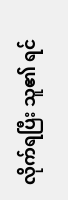လိုက်ရပြီး သူ၏ ရင်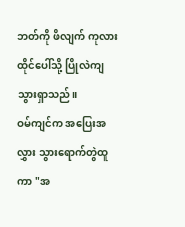ဘတ်ကို ဖိလျက် ကုလားထိုင်ပေါ်သို့ ပြိုလဲကျသွားရှာသည်။
ဝမ်ကျင်က အပြေးအလွှား သွားရောက်တွဲထူကာ "အ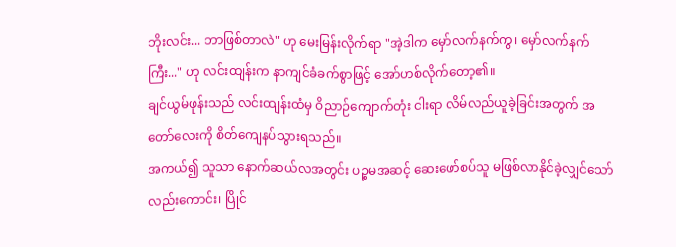ဘိုးလင်း... ဘာဖြစ်တာလဲ" ဟု မေးမြန်းလိုက်ရာ "အဲ့ဒါက မှော်လက်နက်ကွ၊ မှော်လက်နက်ကြီး..." ဟု လင်းထျန်းက နာကျင်ခံခက်စွာဖြင့် အော်ဟစ်လိုက်တော့၏။
ချင်ယွမ်ဖုန်းသည် လင်းထျန်းထံမှ ဝိညာဉ်ကျောက်တုံး ငါးရာ လိမ်လည်ယူခဲ့ခြင်းအတွက် အတော်လေးကို စိတ်ကျေနပ်သွားရသည်။
အကယ်၍ သူသာ နောက်ဆယ်လအတွင်း ပဉ္စမအဆင့် ဆေးဖော်စပ်သူ မဖြစ်လာနိုင်ခဲ့လျှင်သော်လည်းကောင်း၊ ပြိုင်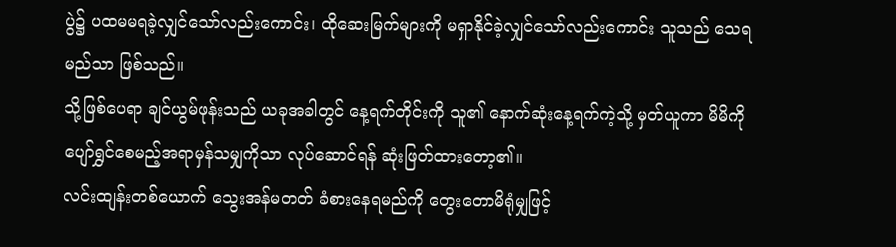ပွဲ၌ ပထမမရခဲ့လျှင်သော်လည်းကောင်း၊ ထိုဆေးမြက်များကို မရှာနိုင်ခဲ့လျှင်သော်လည်းကောင်း သူသည် သေရမည်သာ ဖြစ်သည်။
သို့ဖြစ်ပေရာ ချင်ယွမ်ဖုန်းသည် ယခုအခါတွင် နေ့ရက်တိုင်းကို သူ၏ နောက်ဆုံးနေ့ရက်ကဲ့သို့ မှတ်ယူကာ မိမိကို ပျော်ရွှင်စေမည့်အရာမှန်သမျှကိုသာ လုပ်ဆောင်ရန် ဆုံးဖြတ်ထားတော့၏။
လင်းထျန်းတစ်ယောက် သွေးအန်မတတ် ခံစားနေရမည်ကို တွေးတောမိရုံမျှဖြင့်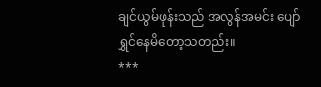ချင်ယွမ်ဖုန်းသည် အလွန်အမင်း ပျော်ရွှင်နေမိတော့သတည်း။
***